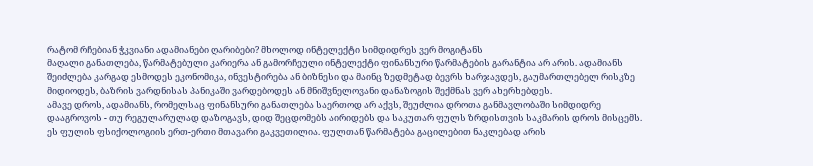რატომ რჩებიან ჭკვიანი ადამიანები ღარიბები? მხოლოდ ინტელექტი სიმდიდრეს ვერ მოგიტანს
მაღალი განათლება, წარმატებული კარიერა ან გამორჩეული ინტელექტი ფინანსური წარმატების გარანტია არ არის. ადამიანს შეიძლება კარგად ესმოდეს ეკონომიკა, ინვესტირება ან ბიზნესი და მაინც ზედმეტად ბევრს ხარჯავდეს, გაუმართლებელ რისკზე მიდიოდეს, ბაზრის ვარდნისას პანიკაში ვარდებოდეს ან მნიშვნელოვანი დანაზოგის შექმნას ვერ ახერხებდეს.
ამავე დროს, ადამიანს, რომელსაც ფინანსური განათლება საერთოდ არ აქვს, შეუძლია დროთა განმავლობაში სიმდიდრე დააგროვოს - თუ რეგულარულად დაზოგავს, დიდ შეცდომებს აირიდებს და საკუთარ ფულს ზრდისთვის საკმარის დროს მისცემს.
ეს ფულის ფსიქოლოგიის ერთ-ერთი მთავარი გაკვეთილია. ფულთან წარმატება გაცილებით ნაკლებად არის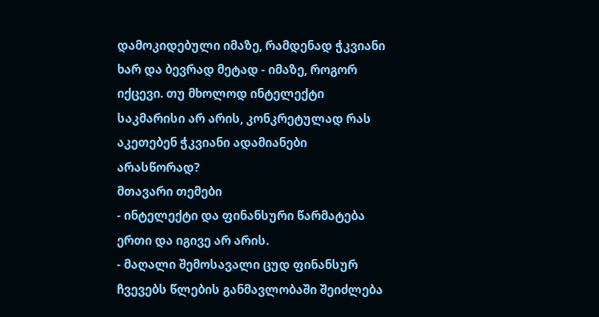დამოკიდებული იმაზე, რამდენად ჭკვიანი ხარ და ბევრად მეტად - იმაზე, როგორ იქცევი. თუ მხოლოდ ინტელექტი საკმარისი არ არის, კონკრეტულად რას აკეთებენ ჭკვიანი ადამიანები არასწორად?
მთავარი თემები
- ინტელექტი და ფინანსური წარმატება ერთი და იგივე არ არის.
- მაღალი შემოსავალი ცუდ ფინანსურ ჩვევებს წლების განმავლობაში შეიძლება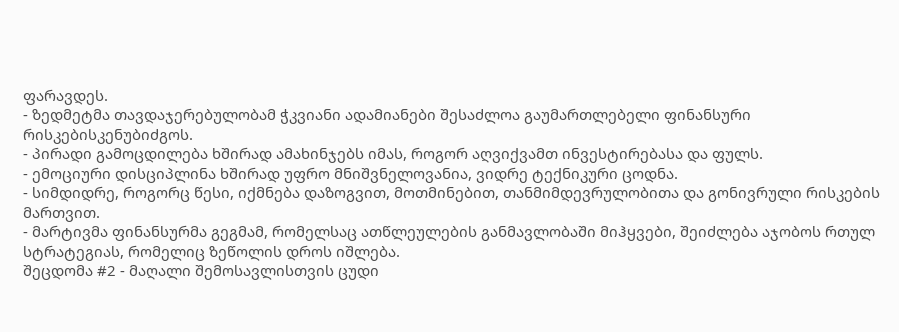ფარავდეს.
- ზედმეტმა თავდაჯერებულობამ ჭკვიანი ადამიანები შესაძლოა გაუმართლებელი ფინანსური რისკებისკენუბიძგოს.
- პირადი გამოცდილება ხშირად ამახინჯებს იმას, როგორ აღვიქვამთ ინვესტირებასა და ფულს.
- ემოციური დისციპლინა ხშირად უფრო მნიშვნელოვანია, ვიდრე ტექნიკური ცოდნა.
- სიმდიდრე, როგორც წესი, იქმნება დაზოგვით, მოთმინებით, თანმიმდევრულობითა და გონივრული რისკების მართვით.
- მარტივმა ფინანსურმა გეგმამ, რომელსაც ათწლეულების განმავლობაში მიჰყვები, შეიძლება აჯობოს რთულ სტრატეგიას, რომელიც ზეწოლის დროს იშლება.
შეცდომა #2 - მაღალი შემოსავლისთვის ცუდი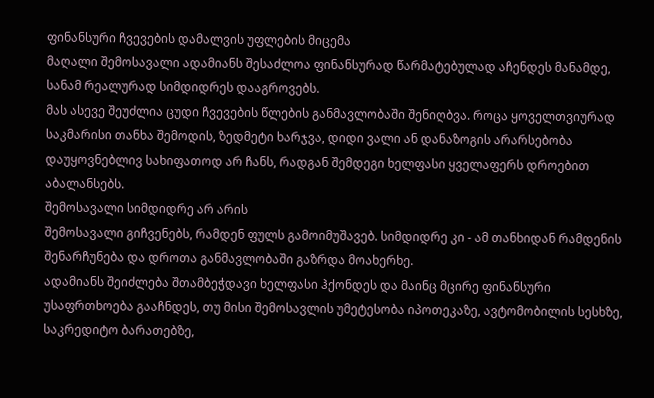ფინანსური ჩვევების დამალვის უფლების მიცემა
მაღალი შემოსავალი ადამიანს შესაძლოა ფინანსურად წარმატებულად აჩენდეს მანამდე, სანამ რეალურად სიმდიდრეს დააგროვებს.
მას ასევე შეუძლია ცუდი ჩვევების წლების განმავლობაში შენიღბვა. როცა ყოველთვიურად საკმარისი თანხა შემოდის, ზედმეტი ხარჯვა, დიდი ვალი ან დანაზოგის არარსებობა დაუყოვნებლივ სახიფათოდ არ ჩანს, რადგან შემდეგი ხელფასი ყველაფერს დროებით აბალანსებს.
შემოსავალი სიმდიდრე არ არის
შემოსავალი გიჩვენებს, რამდენ ფულს გამოიმუშავებ. სიმდიდრე კი - ამ თანხიდან რამდენის შენარჩუნება და დროთა განმავლობაში გაზრდა მოახერხე.
ადამიანს შეიძლება შთამბეჭდავი ხელფასი ჰქონდეს და მაინც მცირე ფინანსური უსაფრთხოება გააჩნდეს, თუ მისი შემოსავლის უმეტესობა იპოთეკაზე, ავტომობილის სესხზე, საკრედიტო ბარათებზე,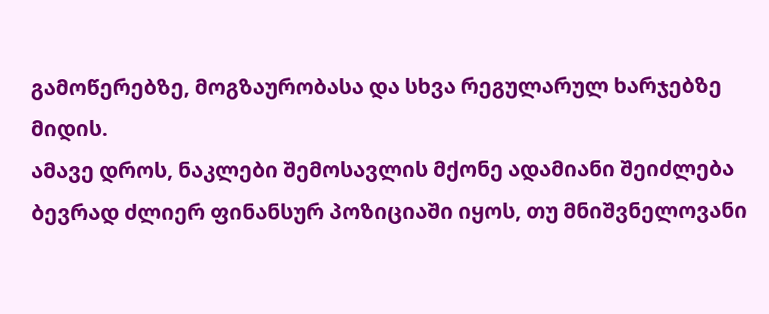გამოწერებზე, მოგზაურობასა და სხვა რეგულარულ ხარჯებზე მიდის.
ამავე დროს, ნაკლები შემოსავლის მქონე ადამიანი შეიძლება ბევრად ძლიერ ფინანსურ პოზიციაში იყოს, თუ მნიშვნელოვანი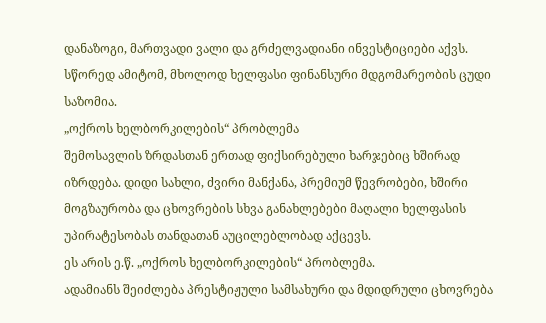დანაზოგი, მართვადი ვალი და გრძელვადიანი ინვესტიციები აქვს.
სწორედ ამიტომ, მხოლოდ ხელფასი ფინანსური მდგომარეობის ცუდი საზომია.
„ოქროს ხელბორკილების“ პრობლემა
შემოსავლის ზრდასთან ერთად ფიქსირებული ხარჯებიც ხშირად იზრდება. დიდი სახლი, ძვირი მანქანა, პრემიუმ წევრობები, ხშირი მოგზაურობა და ცხოვრების სხვა განახლებები მაღალი ხელფასის უპირატესობას თანდათან აუცილებლობად აქცევს.
ეს არის ე.წ. „ოქროს ხელბორკილების“ პრობლემა.
ადამიანს შეიძლება პრესტიჟული სამსახური და მდიდრული ცხოვრება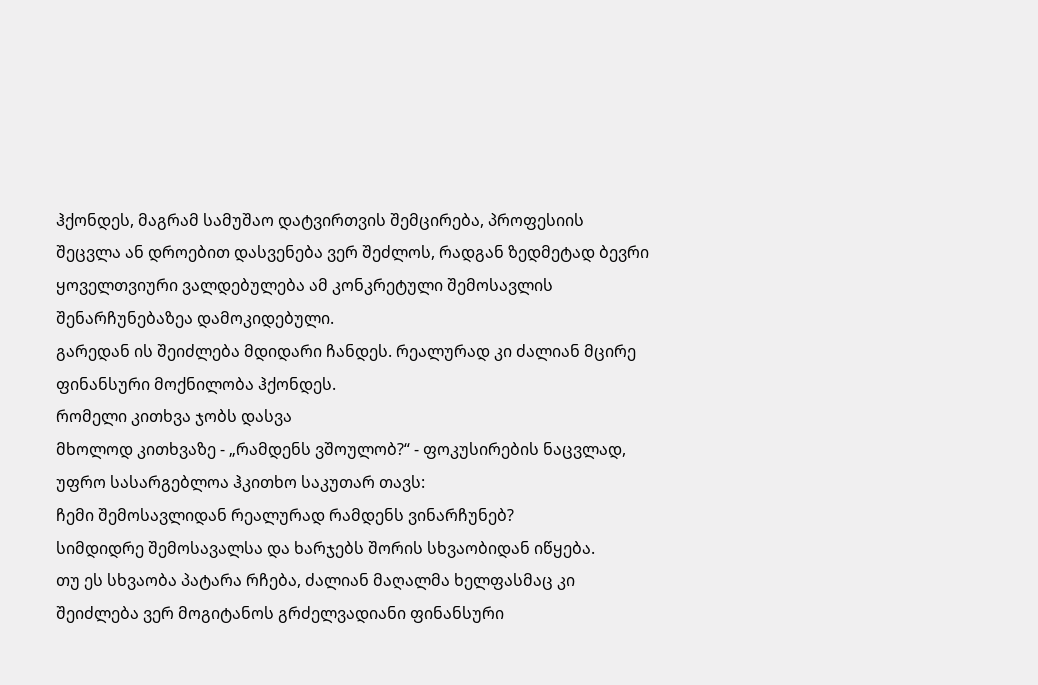ჰქონდეს, მაგრამ სამუშაო დატვირთვის შემცირება, პროფესიის შეცვლა ან დროებით დასვენება ვერ შეძლოს, რადგან ზედმეტად ბევრი ყოველთვიური ვალდებულება ამ კონკრეტული შემოსავლის შენარჩუნებაზეა დამოკიდებული.
გარედან ის შეიძლება მდიდარი ჩანდეს. რეალურად კი ძალიან მცირე ფინანსური მოქნილობა ჰქონდეს.
რომელი კითხვა ჯობს დასვა
მხოლოდ კითხვაზე - „რამდენს ვშოულობ?“ - ფოკუსირების ნაცვლად, უფრო სასარგებლოა ჰკითხო საკუთარ თავს:
ჩემი შემოსავლიდან რეალურად რამდენს ვინარჩუნებ?
სიმდიდრე შემოსავალსა და ხარჯებს შორის სხვაობიდან იწყება.
თუ ეს სხვაობა პატარა რჩება, ძალიან მაღალმა ხელფასმაც კი შეიძლება ვერ მოგიტანოს გრძელვადიანი ფინანსური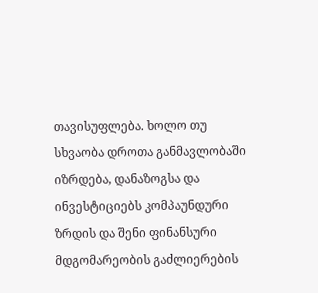თავისუფლება. ხოლო თუ სხვაობა დროთა განმავლობაში იზრდება, დანაზოგსა და ინვესტიციებს კომპაუნდური ზრდის და შენი ფინანსური მდგომარეობის გაძლიერების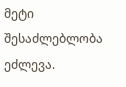მეტი შესაძლებლობა ეძლევა.